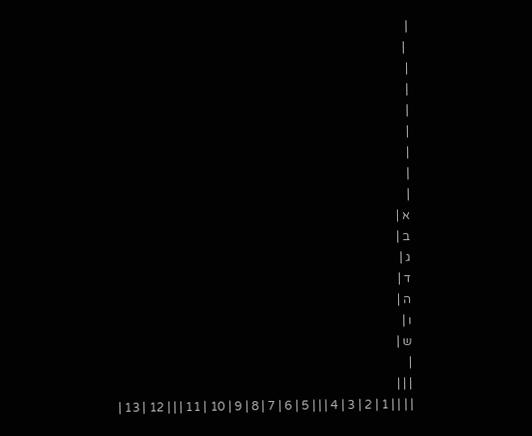|
 |
|
|
|
|
|
|
|
א |
ב |
ג |
ד |
ה |
ו |
ש |
|
| | |
| | | | 1 | 2 | 3 | 4 | | | 5 | 6 | 7 | 8 | 9 | 10 | 11 | | | 12 | 13 |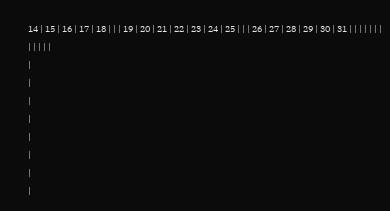14 | 15 | 16 | 17 | 18 | | | 19 | 20 | 21 | 22 | 23 | 24 | 25 | | | 26 | 27 | 28 | 29 | 30 | 31 | | | | | | | | | | | |
|
|
|
|
|
|
|
|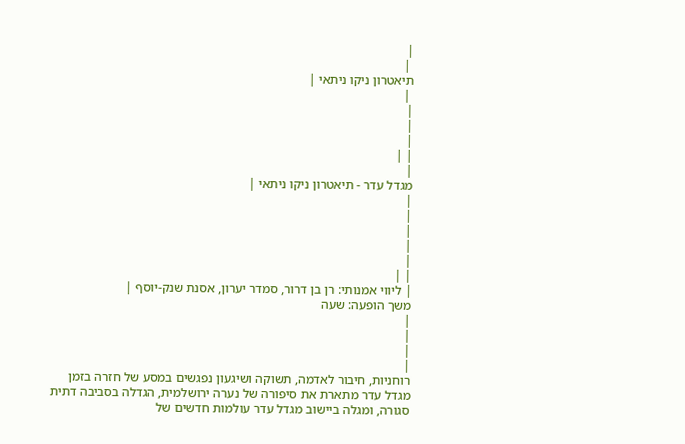|
 |
תיאטרון ניקו ניתאי |
 |
|
|
|
| |
|
מגדל עדר - תיאטרון ניקו ניתאי |
|
|
|
|
|
| |
| ליווי אמנותי: רן בן דרור, סמדר יערון, אסנת שנק-יוסף |
משך הופעה: שעה
|
|
|
|
רוחניות, חיבור לאדמה, תשוקה ושיגעון נפגשים במסע של חזרה בזמן
מגדל עדר מתארת את סיפורה של נערה ירושלמית, הגדלה בסביבה דתית סגורה, ומגלה ביישוב מגדל עדר עולמות חדשים של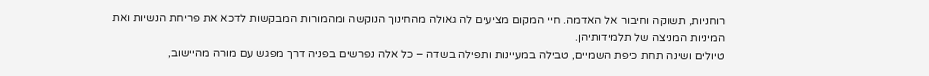רוחניות, תשוקה וחיבור אל האדמה. חיי המקום מציעים לה גאולה מהחינוך הנוקשה ומהמורות המבקשות לדכא את פריחת הנשיות ואת המיניות המניצה של תלמידותיהן.
טיולים ושינה תחת כיפת השמיים, טבילה במעיינות ותפילה בשדה – כל אלה נפרשים בפניה דרך מפגש עם מורה מהיישוב,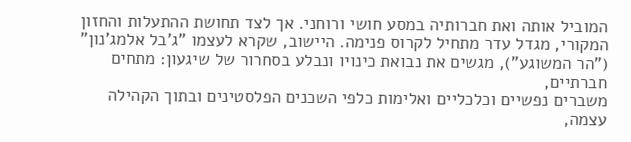המוביל אותה ואת חברותיה במסע חושי ורוחני. אך לצד תחושת ההתעלות והחזון המקורי, מגדל עדר מתחיל לקרוס פנימה. היישוב, שקרא לעצמו "ג'בל אלמג'נון" ("הר המשוגע"), מגשים את נבואת כינויו ונבלע בסחרור של שיגעון: מתחים חברתיים,
משברים נפשיים וכלכליים ואלימות כלפי השכנים הפלסטינים ובתוך הקהילה עצמה,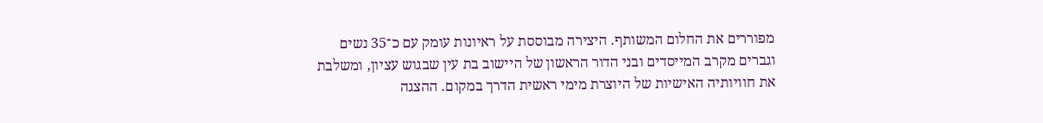מפוררים את החלום המשותף. היצירה מבוססת על ראיונות עומק עם כ־35 נשים וגברים מקרב המייסדים ובני הדור הראשון של היישוב בת עין שבגוש עציון, ומשלבת את חוויותיה האישיות של היוצרת מימי ראשית הדרך במקום. ההצגה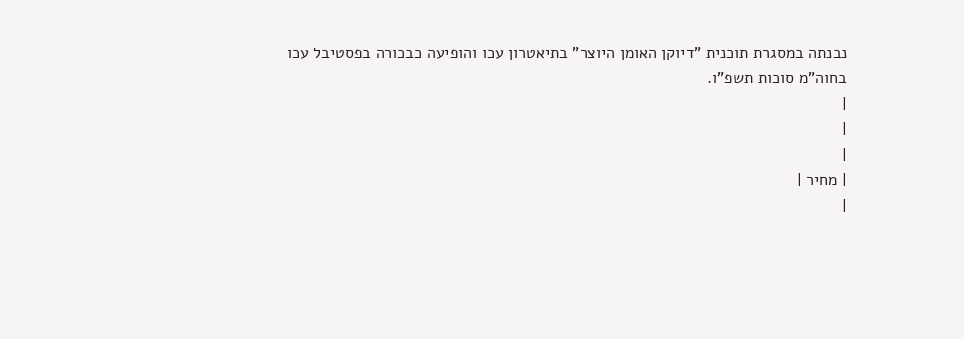נבנתה במסגרת תוכנית "דיוקן האומן היוצר" בתיאטרון עכו והופיעה כבכורה בפסטיבל עכו בחוה"מ סוכות תשפ"ו.
|
|
|
| מחיר |
|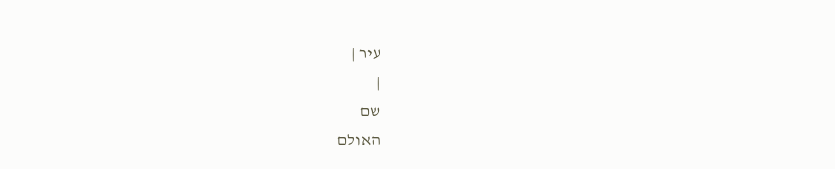עיר |
|
שם
האולם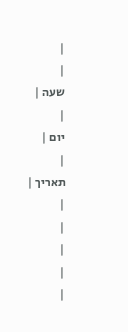|
|
שעה |
|
יום |
|
תאריך |
|
|
|
|
|